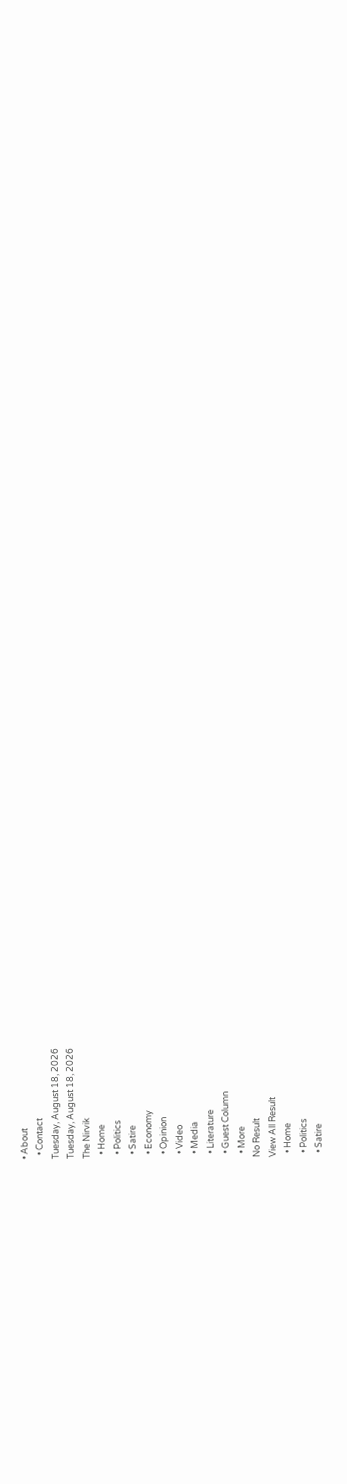• About
  • Contact
Tuesday, August 18, 2026
Tuesday, August 18, 2026
The Nirvik
  • Home
  • Politics
  • Satire
  • Economy
  • Opinion
  • Video
  • Media
  • Literature
  • Guest Column
  • More
No Result
View All Result
  • Home
  • Politics
  • Satire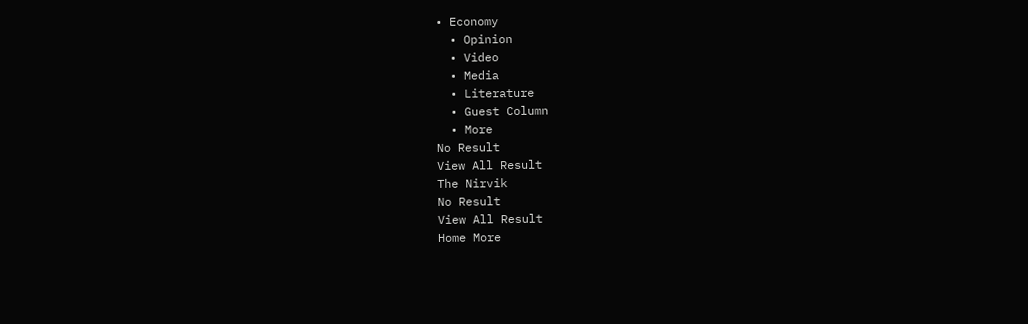• Economy
  • Opinion
  • Video
  • Media
  • Literature
  • Guest Column
  • More
No Result
View All Result
The Nirvik
No Result
View All Result
Home More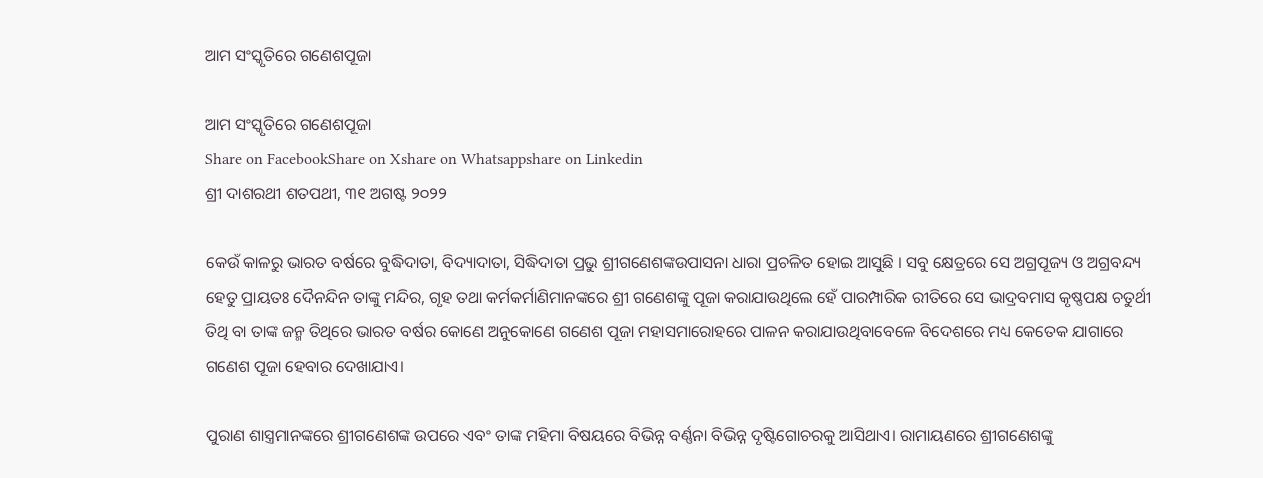ଆମ ସଂସ୍କୃତିରେ ଗଣେଶପୂଜା

ଆମ ସଂସ୍କୃତିରେ ଗଣେଶପୂଜା
Share on FacebookShare on Xshare on Whatsappshare on Linkedin
ଶ୍ରୀ ଦାଶରଥୀ ଶତପଥୀ, ୩୧ ଅଗଷ୍ଟ ୨୦୨୨

କେଉଁ କାଳରୁ ଭାରତ ବର୍ଷରେ ବୁଦ୍ଧିଦାତା, ବିଦ୍ୟାଦାତା, ସିଦ୍ଧିଦାତା ପ୍ରଭୁ ଶ୍ରୀଗଣେଶଙ୍କଉପାସନା ଧାରା ପ୍ରଚଳିତ ହୋଇ ଆସୁଛି । ସବୁ କ୍ଷେତ୍ରରେ ସେ ଅଗ୍ରପୂଜ୍ୟ ଓ ଅଗ୍ରବନ୍ଦ୍ୟ ହେତୁ ପ୍ରାୟତଃ ଦୈନନ୍ଦିନ ତାଙ୍କୁ ମନ୍ଦିର, ଗୃହ ତଥା କର୍ମକର୍ମାଣିମାନଙ୍କରେ ଶ୍ରୀ ଗଣେଶଙ୍କୁ ପୂଜା କରାଯାଉଥିଲେ ହେଁ ପାରମ୍ପାରିକ ରୀତିରେ ସେ ଭାଦ୍ରବମାସ କୃଷ୍ଣପକ୍ଷ ଚତୁର୍ଥୀ ତିଥି ବା ତାଙ୍କ ଜନ୍ମ ତିଥିରେ ଭାରତ ବର୍ଷର କୋଣେ ଅନୁକୋଣେ ଗଣେଶ ପୂଜା ମହାସମାରୋହରେ ପାଳନ କରାଯାଉଥିବାବେଳେ ବିଦେଶରେ ମଧ୍ୟ କେତେକ ଯାଗାରେ ଗଣେଶ ପୂଜା ହେବାର ଦେଖାଯାଏ।

ପୁରାଣ ଶାସ୍ତ୍ରମାନଙ୍କରେ ଶ୍ରୀଗଣେଶଙ୍କ ଉପରେ ଏବଂ ତାଙ୍କ ମହିମା ବିଷୟରେ ବିଭିନ୍ନ ବର୍ଣ୍ଣନା ବିଭିନ୍ନ ଦୃଷ୍ଟିଗୋଚରକୁ ଆସିଥାଏ। ରାମାୟଣରେ ଶ୍ରୀଗଣେଶଙ୍କୁ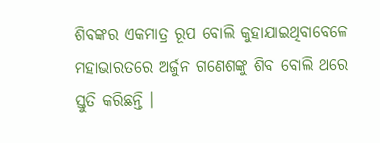ଶିବଙ୍କର ଏକମାତ୍ର ରୂପ ବୋଲି କୁହାଯାଇଥିବାବେଳେ ମହାଭାରତରେ ଅର୍ଜୁନ ଗଣେଶଙ୍କୁ ଶିବ ବୋଲି ଥରେ ସ୍ତୁତି କରିଛନ୍ତି ।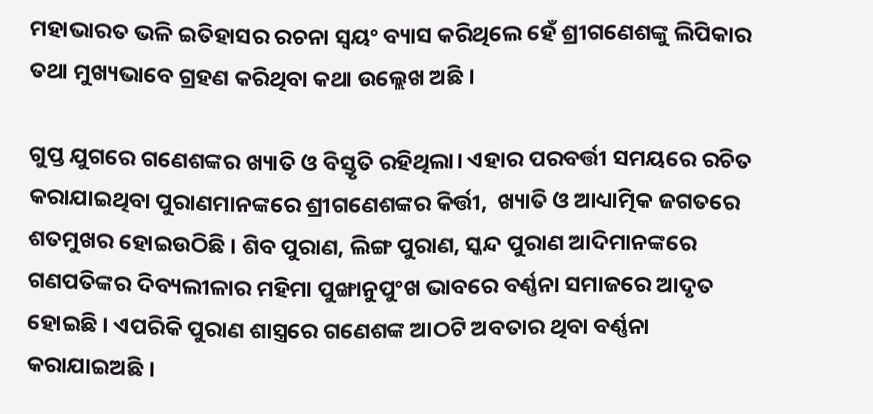ମହାଭାରତ ଭଳି ଇତିହାସର ରଚନା ସ୍ୱୟଂ ବ୍ୟାସ କରିଥିଲେ ହେଁ ଶ୍ରୀଗଣେଶଙ୍କୁ ଲିପିକାର ତଥା ମୁଖ୍ୟଭାବେ ଗ୍ରହଣ କରିଥିବା କଥା ଉଲ୍ଲେଖ ଅଛି ।

ଗୁପ୍ତ ଯୁଗରେ ଗଣେଶଙ୍କର ଖ୍ୟାତି ଓ ବିସ୍ତୃତି ରହିଥିଲା। ଏହାର ପରବର୍ତ୍ତୀ ସମୟରେ ରଚିତ କରାଯାଇଥିବା ପୁରାଣମାନଙ୍କରେ ଶ୍ରୀଗଣେଶଙ୍କର କିର୍ତ୍ତୀ,  ଖ୍ୟାତି ଓ ଆଧ୍ୟାତ୍ମିକ ଜଗତରେ ଶତମୁଖର ହୋଇଉଠିଛି । ଶିବ ପୁରାଣ, ଲିଙ୍ଗ ପୁରାଣ, ସ୍କନ୍ଦ ପୁରାଣ ଆଦିମାନଙ୍କରେ ଗଣପତିଙ୍କର ଦିବ୍ୟଲୀଳାର ମହିମା ପୁଙ୍ଖାନୁପୁଂଖ ଭାବରେ ବର୍ଣ୍ଣନା ସମାଜରେ ଆଦୃତ ହୋଇଛି । ଏପରିକି ପୁରାଣ ଶାସ୍ତ୍ରରେ ଗଣେଶଙ୍କ ଆଠଟି ଅବତାର ଥିବା ବର୍ଣ୍ଣନା କରାଯାଇଅଛି ।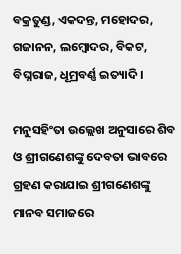ବକ୍ରତୁଣ୍ଡ, ଏକଦନ୍ତ, ମହୋଦର, ଗଜାନନ, ଲମ୍ବୋଦର, ବିକଟ, ବିଘ୍ନରାଜ, ଧୂମ୍ରବର୍ଣ୍ଣ ଇତ୍ୟାଦି ।

ମନୁସହିଂତା ଉଲ୍ଲେଖ ଅନୁସାରେ ଶିବ ଓ ଶ୍ରୀଗଣେଶଙ୍କୁ ଦେବତା ଭାବରେ ଗ୍ରହଣ କରାଯାଇ ଶ୍ରୀଗଣେଶଙ୍କୁ ମାନବ ସମାଜରେ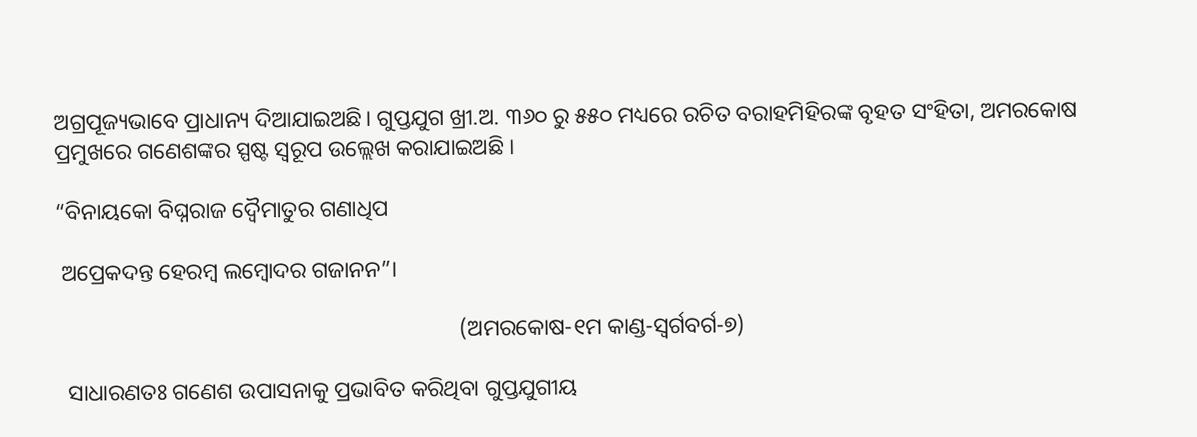ଅଗ୍ରପୂଜ୍ୟଭାବେ ପ୍ରାଧାନ୍ୟ ଦିଆଯାଇଅଛି। ଗୁପ୍ତଯୁଗ ଖ୍ରୀ.ଅ. ୩୬୦ ରୁ ୫୫୦ ମଧ୍ୟରେ ରଚିତ ବରାହମିହିରଙ୍କ ବୃହତ ସଂହିତା, ଅମରକୋଷ ପ୍ରମୁଖରେ ଗଣେଶଙ୍କର ସ୍ପଷ୍ଟ ସ୍ୱରୂପ ଉଲ୍ଲେଖ କରାଯାଇଅଛି ।

“ବିନାୟକୋ ବିଘ୍ନରାଜ ଦ୍ୱୈମାତୁର ଗଣାଧିପ

 ଅପ୍ରେକଦନ୍ତ ହେରମ୍ବ ଲମ୍ବୋଦର ଗଜାନନ”।

                                                                       (ଅମରକୋଷ-୧ମ କାଣ୍ଡ-ସ୍ୱର୍ଗବର୍ଗ-୭)

  ସାଧାରଣତଃ ଗଣେଶ ଉପାସନାକୁ ପ୍ରଭାବିତ କରିଥିବା ଗୁପ୍ତଯୁଗୀୟ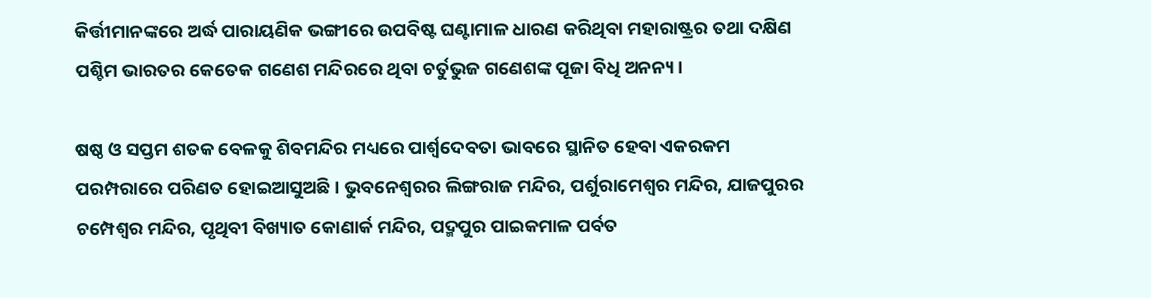କିର୍ତ୍ତୀମାନଙ୍କରେ ଅର୍ଦ୍ଧ ପାରାୟଣିକ ଭଙ୍ଗୀରେ ଉପବିଷ୍ଟ ଘଣ୍ଟାମାଳ ଧାରଣ କରିଥିବା ମହାରାଷ୍ଟ୍ରର ତଥା ଦକ୍ଷିଣ ପଶ୍ଚିମ ଭାରତର କେତେକ ଗଣେଶ ମନ୍ଦିରରେ ଥିବା ଚର୍ତୁଭୁଜ ଗଣେଶଙ୍କ ପୂଜା ବିଧି ଅନନ୍ୟ।

ଷଷ୍ଠ ଓ ସପ୍ତମ ଶତକ ବେଳକୁ ଶିବମନ୍ଦିର ମଧ୍ୟରେ ପାର୍ଶ୍ୱଦେବତା ଭାବରେ ସ୍ଥାନିତ ହେବା ଏକରକମ ପରମ୍ପରାରେ ପରିଣତ ହୋଇଆସୁଅଛି। ଭୁବନେଶ୍ୱରର ଲିଙ୍ଗରାଜ ମନ୍ଦିର, ପର୍ଶୁରାମେଶ୍ୱର ମନ୍ଦିର, ଯାଜପୁରର ଚମ୍ପେଶ୍ୱର ମନ୍ଦିର, ପୃଥିବୀ ବିଖ୍ୟାତ କୋଣାର୍କ ମନ୍ଦିର, ପଦ୍ମପୁର ପାଇକମାଳ ପର୍ବତ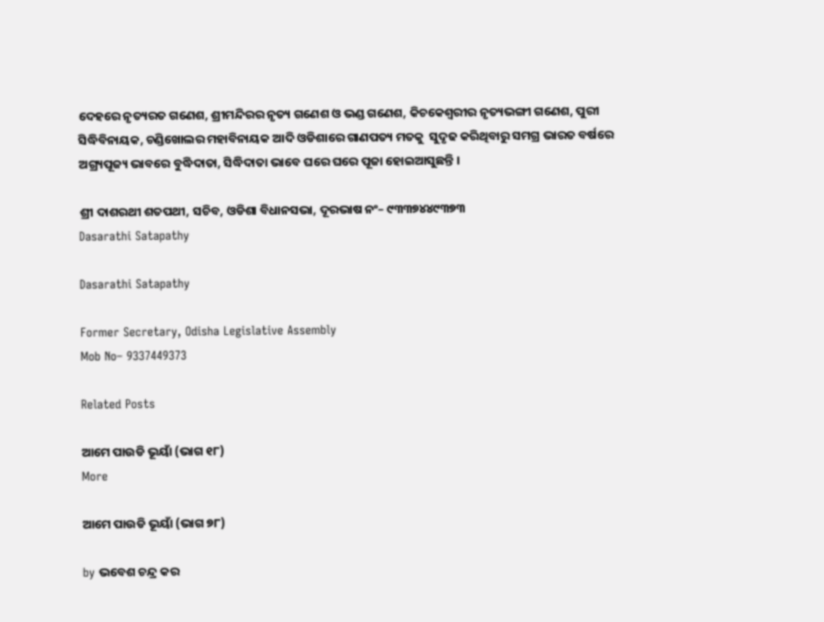ଦେହରେ ନୃତ୍ୟରତ ଗଣେଶ, ଶ୍ରୀମନ୍ଦିରର ନୃତ୍ୟ ଗଣେଶ ଓ ଭଣ୍ଡ ଗଣେଶ, କିଚକେଶ୍ୱରୀର ନୃତ୍ୟଭଙ୍ଗୀ ଗଣେଶ, ପୁରୀ ସିଦ୍ଧିବିନାୟକ, ଚଣ୍ଡିଖୋଲର ମହାବିନାୟକ ଆଦି ଓଡିଶାରେ ଗାଣପତ୍ୟ ମତକୁ  ସୁଦୃଢ କରିଥିବାରୁ ସମଗ୍ର ଭାରତ ବର୍ଷରେ ଅଗ୍ର୍ୟପୂଜ୍ୟ ଭାବରେ ବୁଦ୍ଧିଦାତା, ସିଦ୍ଧିଦାତା ଭାବେ ଘରେ ଘରେ ପୂଜା ହୋଇଆସୁଛନ୍ତି ।

ଶ୍ରୀ ଦାଶରଥୀ ଶତପଥୀ, ସଚିବ, ଓଡିଶା ବିଧାନସଭା, ଦୂରଭାଷ ନଂ– ୯୩୩୭୪୪୯୩୭୩
Dasarathi Satapathy

Dasarathi Satapathy

Former Secretary, Odisha Legislative Assembly
Mob No– 9337449373

Related Posts

ଆମେ ପାଉଡି ଭୂୟାଁ (ଭାଗ ୧୮)
More

ଆମେ ପାଉଡି ଭୂୟାଁ (ଭାଗ ୭୮)

by ଭବେଶ ଚନ୍ଦ୍ର କର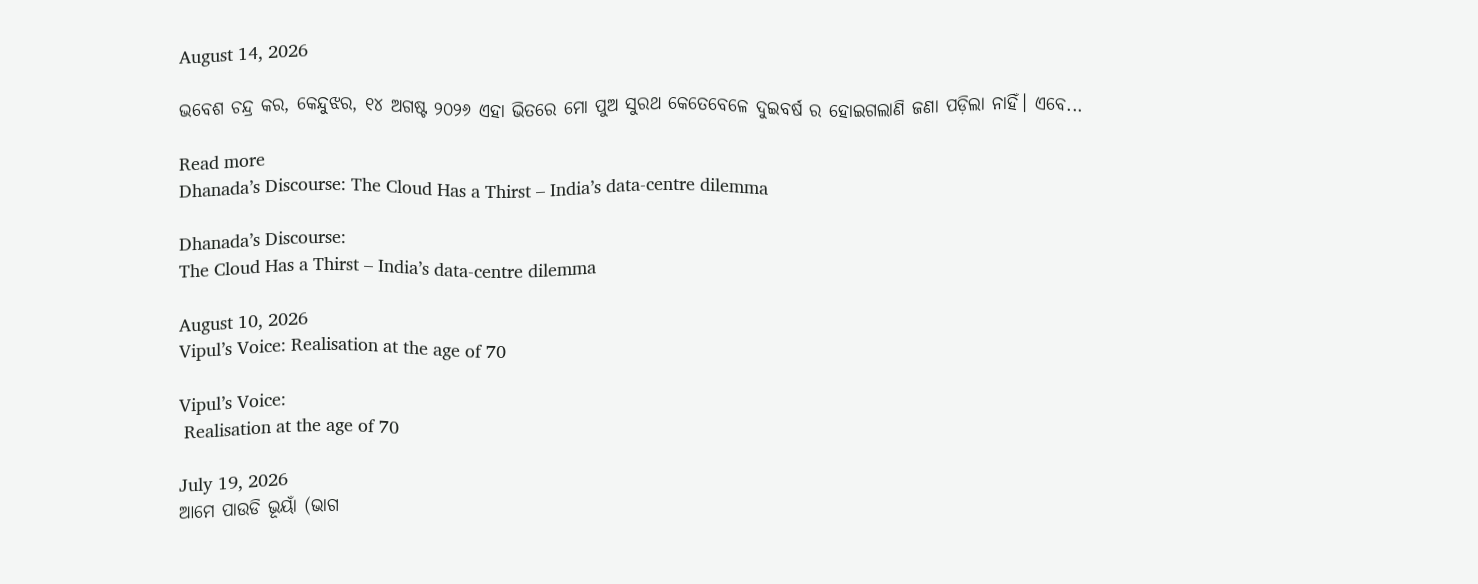August 14, 2026

ଭବେଶ ଚନ୍ଦ୍ର କର, କେନ୍ଦୁଝର, ୧୪ ଅଗଷ୍ଟ ୨୦୨୬ ଏହା ଭିତରେ ମୋ ପୁଅ ସୁରଥ କେତେବେଳେ ଦୁଇବର୍ଷ ର ହୋଇଗଲାଣି ଜଣା ପଡ଼ିଲା ନାହିଁ। ଏବେ...

Read more
Dhanada’s Discourse: The Cloud Has a Thirst – India’s data-centre dilemma

Dhanada’s Discourse:
The Cloud Has a Thirst – India’s data-centre dilemma

August 10, 2026
Vipul’s Voice: Realisation at the age of 70

Vipul’s Voice:
 Realisation at the age of 70

July 19, 2026
ଆମେ ପାଉଡି ଭୂୟାଁ (ଭାଗ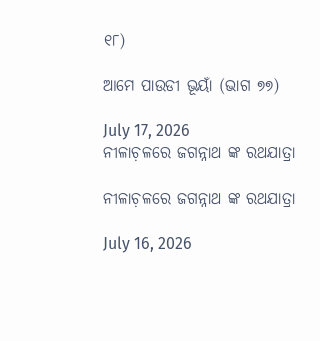୧୮)

ଆମେ ପାଉଡୀ ଭୂୟାଁ (ଭାଗ ୭୭)

July 17, 2026
ନୀଳାଚ଼ଳରେ ଜଗନ୍ନାଥ ଙ୍କ ରଥଯାତ୍ରା

ନୀଳାଚ଼ଳରେ ଜଗନ୍ନାଥ ଙ୍କ ରଥଯାତ୍ରା

July 16, 2026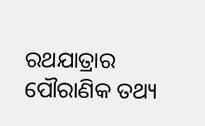ରଥଯାତ୍ରାର ପୌରାଣିକ ତଥ୍ୟ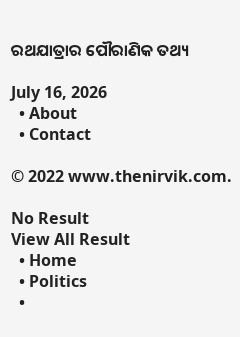ରଥଯାତ୍ରାର ପୌରାଣିକ ତଥ୍ୟ

July 16, 2026
  • About
  • Contact

© 2022 www.thenirvik.com.

No Result
View All Result
  • Home
  • Politics
  •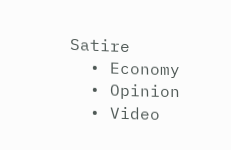Satire
  • Economy
  • Opinion
  • Video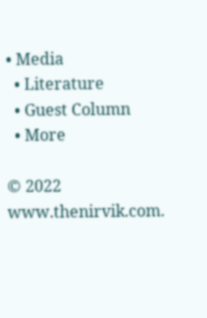• Media
  • Literature
  • Guest Column
  • More

© 2022 www.thenirvik.com.